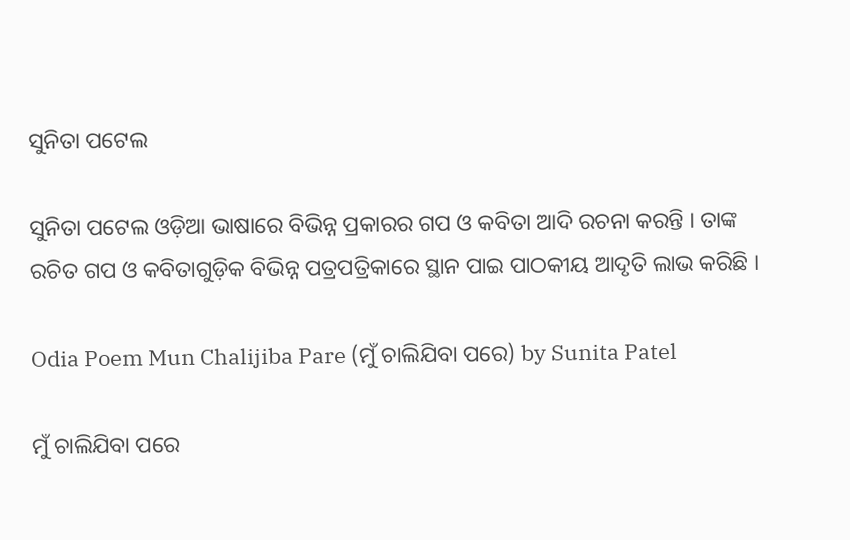ସୁନିତା ପଟେଲ

ସୁନିତା ପଟେଲ ଓଡ଼ିଆ ଭାଷାରେ ବିଭିନ୍ନ ପ୍ରକାରର ଗପ ଓ କବିତା ଆଦି ରଚନା କରନ୍ତି । ତାଙ୍କ ରଚିତ ଗପ ଓ କବିତାଗୁଡ଼ିକ ବିଭିନ୍ନ ପତ୍ରପତ୍ରିକାରେ ସ୍ଥାନ ପାଇ ପାଠକୀୟ ଆଦୃତି ଲାଭ କରିଛି ।

Odia Poem Mun Chalijiba Pare (ମୁଁ ଚାଲିଯିବା ପରେ) by Sunita Patel

ମୁଁ ଚାଲିଯିବା ପରେ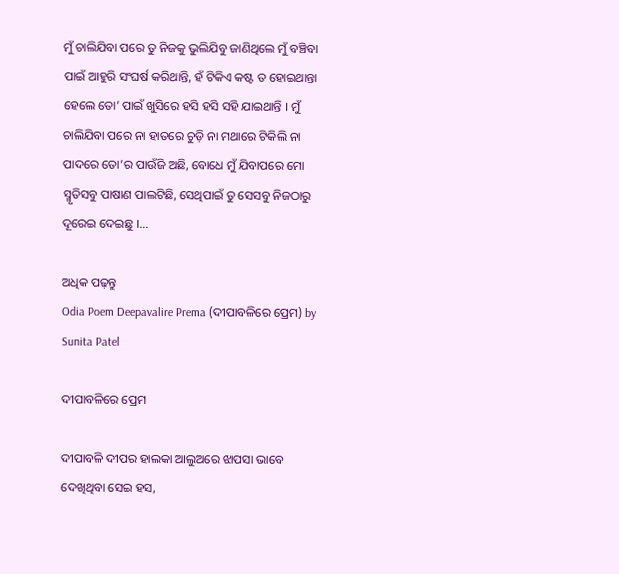ମୁଁ ଚାଲିଯିବା ପରେ ତୁ ନିଜକୁ ଭୁଲିଯିବୁ ଜାଣିଥିଲେ ମୁଁ ବଞ୍ଚିବା ପାଇଁ ଆହୁରି ସଂଘର୍ଷ କରିଥାନ୍ତି, ହଁ ଟିକିଏ କଷ୍ଟ ତ ହୋଇଥାନ୍ତା ହେଲେ ତୋ’ ପାଇଁ ଖୁସିରେ ହସି ହସି ସହି ଯାଇଥାନ୍ତି । ମୁଁ ଚାଲିଯିବା ପରେ ନା ହାତରେ ଚୁଡ଼ି ନା ମଥାରେ ଟିକିଲି ନା ପାଦରେ ତୋ’ର ପାଉଁଜି ଅଛି, ବୋଧେ ମୁଁ ଯିବାପରେ ମୋ ସ୍ମୃତିସବୁ ପାଷାଣ ପାଲଟିଛି, ସେଥିପାଇଁ ତୁ ସେସବୁ ନିଜଠାରୁ ଦୂରେଇ ଦେଇଛୁ ।…

ଅଧିକ ପଢ଼ନ୍ତୁ
Odia Poem Deepavalire Prema (ଦୀପାବଳିରେ ପ୍ରେମ) by Sunita Patel

ଦୀପାବଳିରେ ପ୍ରେମ

ଦୀପାବଳି ଦୀପର ହାଲକା ଆଲୁଅରେ ଝାପସା ଭାବେ ଦେଖିଥିବା ସେଇ ହସ,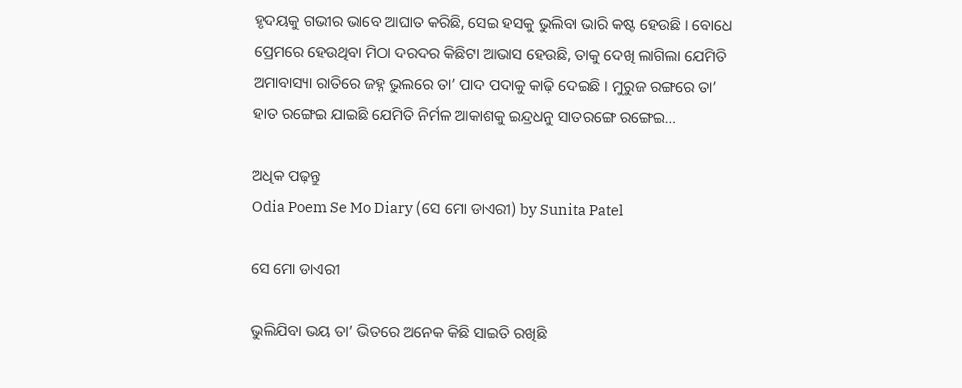ହୃଦୟକୁ ଗଭୀର ଭାବେ ଆଘାତ କରିଛି, ସେଇ ହସକୁ ଭୁଲିବା ଭାରି କଷ୍ଟ ହେଉଛି । ବୋଧେ ପ୍ରେମରେ ହେଉଥିବା ମିଠା ଦରଦର କିଛିଟା ଆଭାସ ହେଉଛି, ତାକୁ ଦେଖି ଲାଗିଲା ଯେମିତି ଅମାବାସ୍ୟା ରାତିରେ ଜହ୍ନ ଭୁଲରେ ତା’ ପାଦ ପଦାକୁ କାଢ଼ି ଦେଇଛି । ମୁରୁଜ ରଙ୍ଗରେ ତା’ ହାତ ରଙ୍ଗେଇ ଯାଇଛି ଯେମିତି ନିର୍ମଳ ଆକାଶକୁ ଇନ୍ଦ୍ରଧନୁ ସାତରଙ୍ଗେ ରଙ୍ଗେଇ…

ଅଧିକ ପଢ଼ନ୍ତୁ
Odia Poem Se Mo Diary (ସେ ମୋ ଡାଏରୀ) by Sunita Patel

ସେ ମୋ ଡାଏରୀ

ଭୁଲିଯିବା ଭୟ ତା’ ଭିତରେ ଅନେକ କିଛି ସାଇତି ରଖିଛି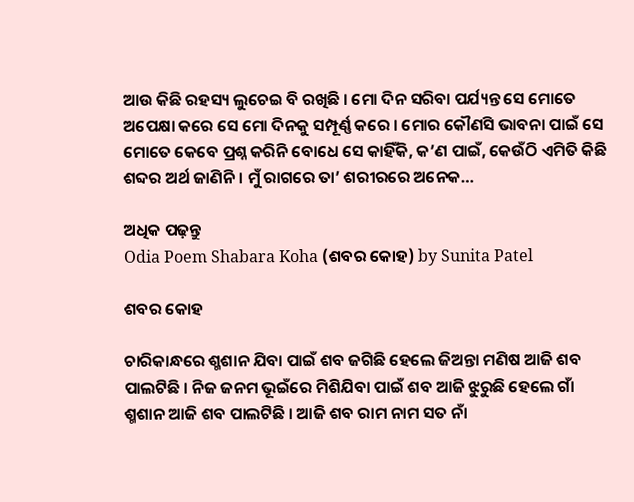ଆଉ କିଛି ରହସ୍ୟ ଲୁଚେଇ ବି ରଖିଛି । ମୋ ଦିନ ସରିବା ପର୍ଯ୍ୟନ୍ତ ସେ ମୋତେ ଅପେକ୍ଷା କରେ ସେ ମୋ ଦିନକୁ ସମ୍ପୂର୍ଣ୍ଣ କରେ । ମୋର କୌଣସି ଭାବନା ପାଇଁ ସେ ମୋତେ କେବେ ପ୍ରଶ୍ନ କରିନି ବୋଧେ ସେ କାହିଁକି, କ’ଣ ପାଇଁ, କେଉଁଠି ଏମିତି କିଛି ଶବ୍ଦର ଅର୍ଥ ଜାଣିନି । ମୁଁ ରାଗରେ ତା’ ଶରୀରରେ ଅନେକ…

ଅଧିକ ପଢ଼ନ୍ତୁ
Odia Poem Shabara Koha (ଶବର କୋହ) by Sunita Patel

ଶବର କୋହ

ଚାରିକାନ୍ଧରେ ଶ୍ମଶାନ ଯିବା ପାଇଁ ଶବ ଜଗିଛି ହେଲେ ଜିଅନ୍ତା ମଣିଷ ଆଜି ଶବ ପାଲଟିଛି । ନିଜ ଜନମ ଭୂଇଁରେ ମିଶିଯିବା ପାଇଁ ଶବ ଆଜି ଝୁରୁଛି ହେଲେ ଗାଁ ଶ୍ମଶାନ ଆଜି ଶବ ପାଲଟିଛି । ଆଜି ଶବ ରାମ ନାମ ସତ ନାଁ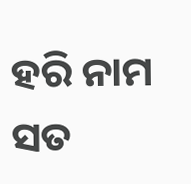ହରି ନାମ ସତ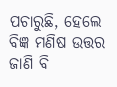ପଚାରୁଛି, ହେଲେ ବିଜ୍ଞ ମଣିଷ ଉତ୍ତର ଜାଣି ବି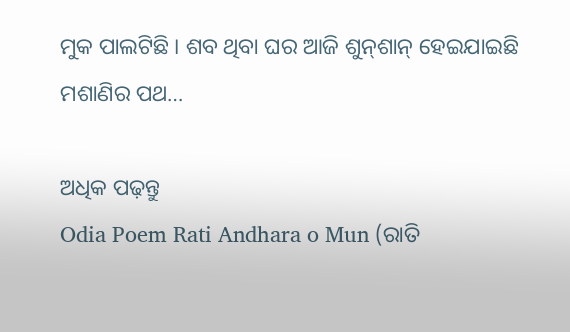ମୁକ ପାଲଟିଛି । ଶବ ଥିବା ଘର ଆଜି ଶୁନ୍‌ଶାନ୍ ହେଇଯାଇଛି ମଶାଣିର ପଥ…

ଅଧିକ ପଢ଼ନ୍ତୁ
Odia Poem Rati Andhara o Mun (ରାତି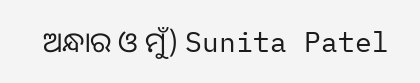ଅନ୍ଧାର ଓ ମୁଁ) Sunita Patel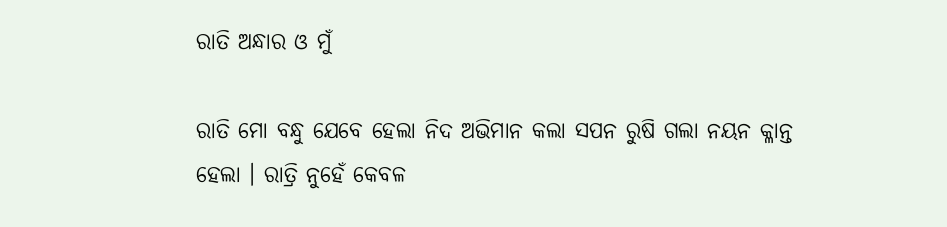ରାତି ଅନ୍ଧାର ଓ ମୁଁ

ରାତି ମୋ ବନ୍ଧୁ ଯେବେ ହେଲା ନିଦ ଅଭିମାନ କଲା ସପନ ରୁଷି ଗଲା ନୟନ କ୍ଳାନ୍ତ ହେଲା । ରାତ୍ରି ନୁହେଁ କେବଳ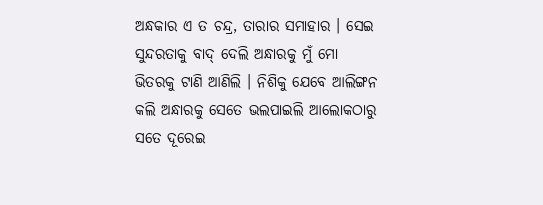ଅନ୍ଧକାର ଏ ତ ଚନ୍ଦ୍ର, ତାରାର ସମାହାର । ସେଇ ସୁନ୍ଦରତାକୁ ବାଦ୍ ଦେଲି ଅନ୍ଧାରକୁ ମୁଁ ମୋ ଭିତରକୁ ଟାଣି ଆଣିଲି । ନିଶିକୁ ଯେବେ ଆଲିଙ୍ଗନ କଲି ଅନ୍ଧାରକୁ ସେତେ ଭଲପାଇଲି ଆଲୋକଠାରୁ ସତେ ଦୂରେଇ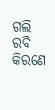ଗଲି ରବି କିରଣେ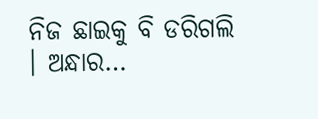ନିଜ ଛାଇକୁ ବି ଡରିଗଲି । ଅନ୍ଧାର…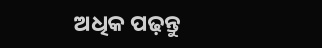ଅଧିକ ପଢ଼ନ୍ତୁ